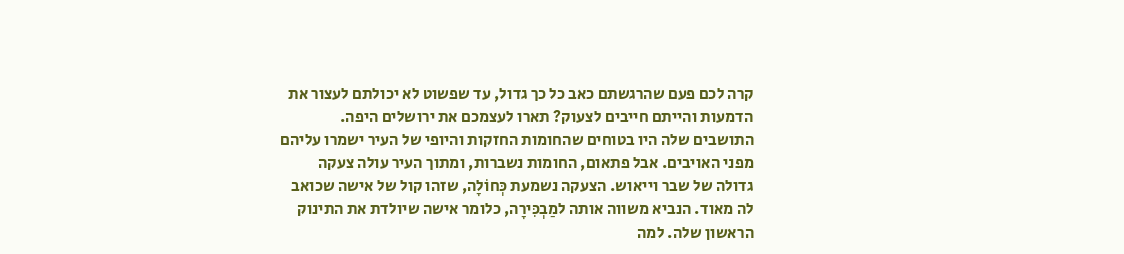קרה לכם פעם שהרגשתם כאב כל כך גדול, עד שפשוט לא יכולתם לעצור את הדמעות והייתם חייבים לצעוק? תארו לעצמכם את ירושלים היפה. התושבים שלה היו בטוחים שהחומות החזקות והיופי של העיר ישמרו עליהם מפני האויבים. אבל פתאום, החומות נשברות, ומתוך העיר עולה צעקה גדולה של שבר וייאוש. הצעקה נשמעת כְּחוֹלָה, שזהו קול של אישה שכואב לה מאוד. הנביא משווה אותה למַבְכִּירָה, כלומר אישה שיולדת את התינוק הראשון שלה. למה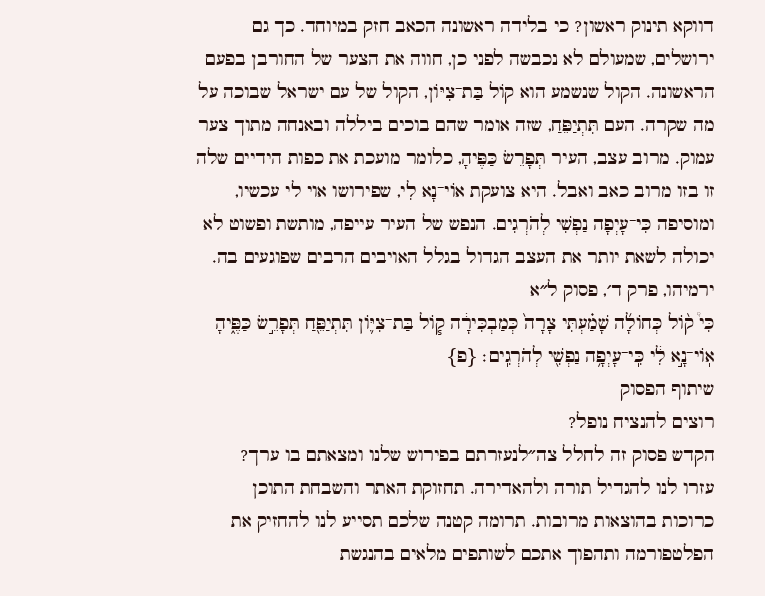דווקא תינוק ראשון? כי בלידה ראשונה הכאב חזק במיוחד. כך גם ירושלים, שמעולם לא נכבשה לפני כן, חווה את הצער של החורבן בפעם הראשונה. הקול שנשמע הוא קוֹל בַּת־צִיּוֹן, הקול של עם ישראל שבוכה על מה שקרה. העם תִּתְיַפֵּחַ, שזה אומר שהם בוכים ביללה ובאנחה מתוך צער עמוק. מרוב עצב, העיר תְּפָרֵשׂ כַּפֶּיהָ, כלומר מועכת את כפות הידיים שלה זו בזו מרוב כאב ואבל. היא צועקת אוֹי־נָא לִי, שפירושו אוי לי עכשיו, ומוסיפה כִּי־עָיְפָה נַפְשִׁי לְהֹרְגִים. הנפש של העיר עייפה, מותשת ופשוט לא יכולה לשאת יותר את העצב הגדול בגלל האויבים הרבים שפוגעים בה.
ירמיהו, פרק ד׳, פסוק ל״א
כִּי֩ ק֨וֹל כְּחוֹלָ֜ה שָׁמַ֗עְתִּי צָרָה֙ כְּמַבְכִּירָ֔ה ק֧וֹל בַּת־צִיּ֛וֹן תִּתְיַפֵּ֖חַ תְּפָרֵ֣שׂ כַּפֶּ֑יהָ אֽוֹי־נָ֣א לִ֔י כִּֽי־עָיְפָ֥ה נַפְשִׁ֖י לְהֹרְגִֽים׃ {פ}
שיתוף הפסוק
רוצים להנציח נופל?
הקדש פסוק זה לחלל צה״לנעזרתם בפירוש שלנו ומצאתם בו ערך?
עזרו לנו להגדיל תורה ולהאדירה. תחזוקת האתר והשבחת התוכן כרוכות בהוצאות מרובות. תרומה קטנה שלכם תסייע לנו להחזיק את הפלטפורמה ותהפוך אתכם לשותפים מלאים בהנגשת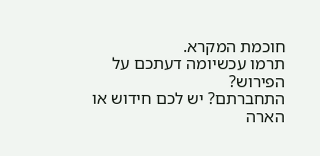חוכמת המקרא.
תרמו עכשיומה דעתכם על הפירוש?
התחברתם? יש לכם חידוש או הארה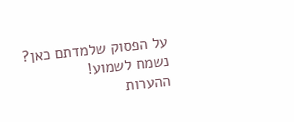על הפסוק שלמדתם כאן? נשמח לשמוע!
ההערות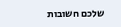שלכם חשובות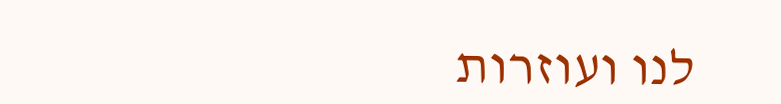לנו ועוזרות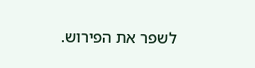לשפר את הפירוש.